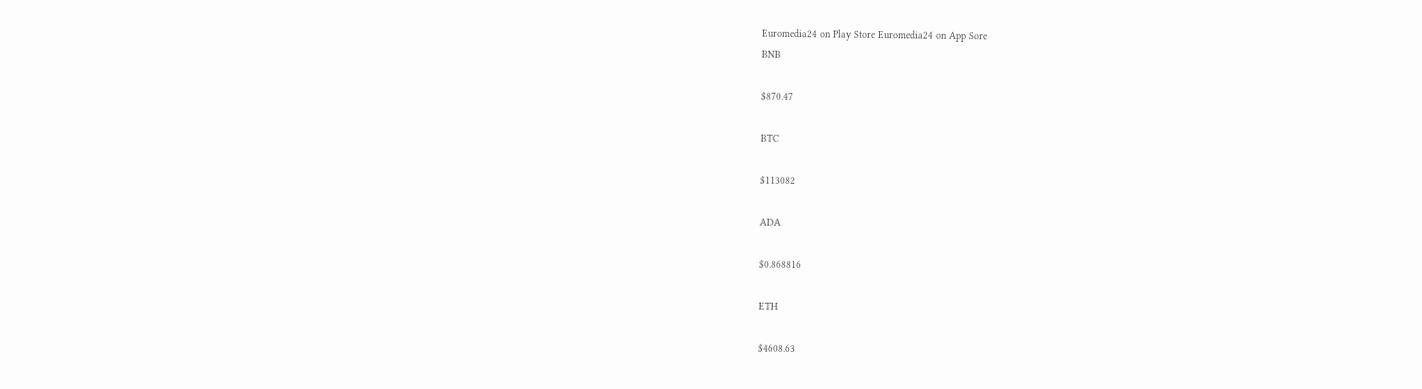Euromedia24 on Play Store Euromedia24 on App Sore
BNB

$870.47

BTC

$113082

ADA

$0.868816

ETH

$4608.63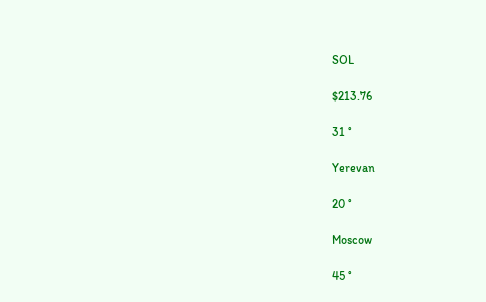SOL

$213.76

31 °

Yerevan

20 °

Moscow

45 °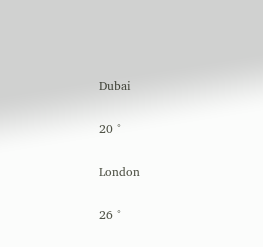Dubai

20 °

London

26 °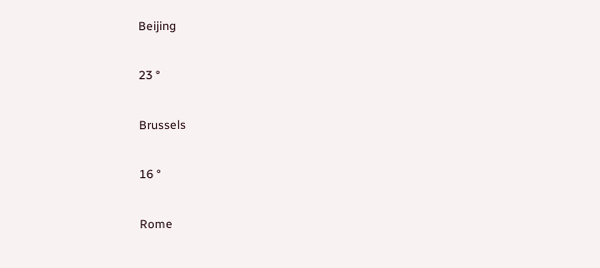Beijing

23 °

Brussels

16 °

Rome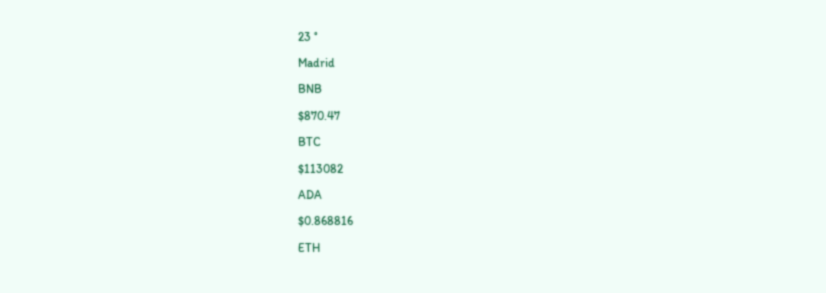23 °

Madrid

BNB

$870.47

BTC

$113082

ADA

$0.868816

ETH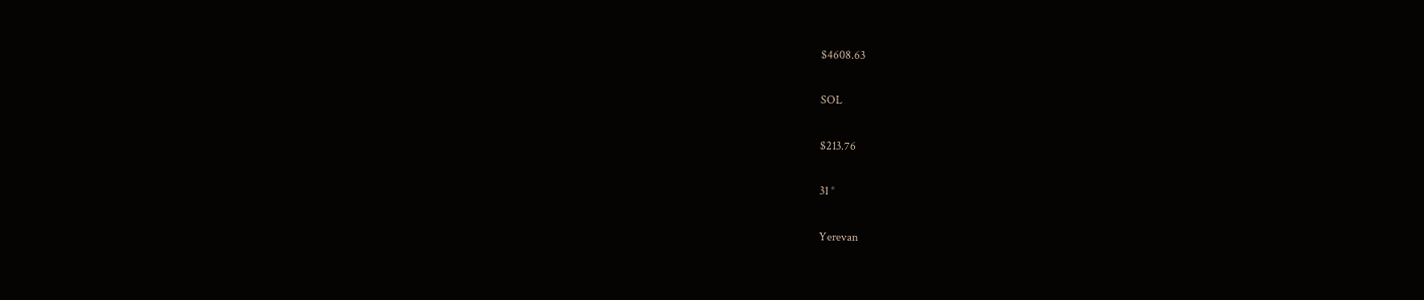$4608.63

SOL

$213.76

31 °

Yerevan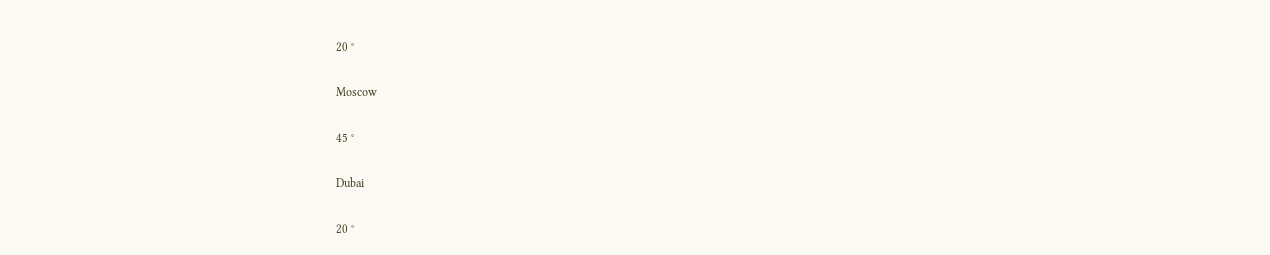20 °

Moscow

45 °

Dubai

20 °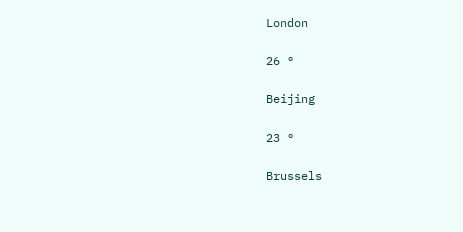London

26 °

Beijing

23 °

Brussels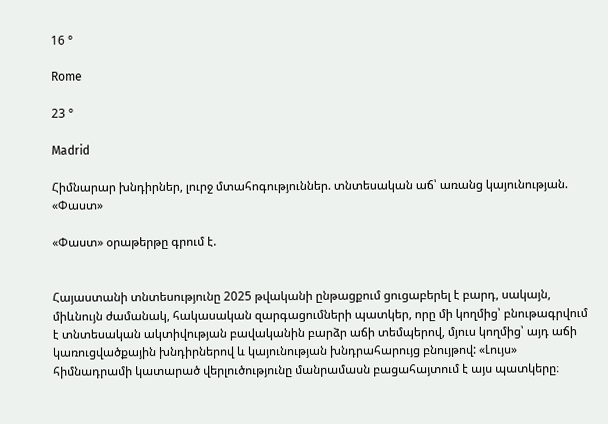16 °

Rome

23 °

Madrid

Հիմնարար խնդիրներ, լուրջ մտահոգություններ. տնտեսական աճ՝ առանց կայունության. «Փաստ»

«Փաստ» օրաթերթը գրում է.


Հայաստանի տնտեսությունը 2025 թվականի ընթացքում ցուցաբերել է բարդ, սակայն, միևնույն ժամանակ, հակասական զարգացումների պատկեր, որը մի կողմից՝ բնութագրվում է տնտեսական ակտիվության բավականին բարձր աճի տեմպերով, մյուս կողմից՝ այդ աճի կառուցվածքային խնդիրներով և կայունության խնդրահարույց բնույթով: «Լույս» հիմնադրամի կատարած վերլուծությունը մանրամասն բացահայտում է այս պատկերը։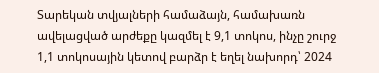Տարեկան տվյալների համաձայն, համախառն ավելացված արժեքը կազմել է 9,1 տոկոս, ինչը շուրջ 1,1 տոկոսային կետով բարձր է եղել նախորդ՝ 2024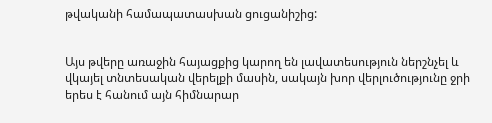թվականի համապատասխան ցուցանիշից:


Այս թվերը առաջին հայացքից կարող են լավատեսություն ներշնչել և վկայել տնտեսական վերելքի մասին, սակայն խոր վերլուծությունը ջրի երես է հանում այն հիմնարար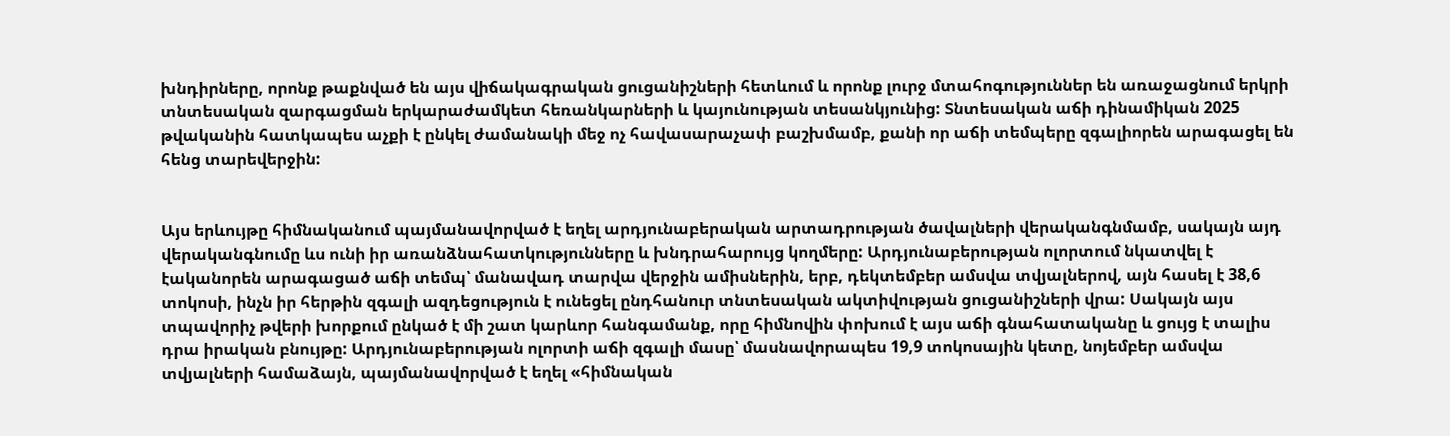խնդիրները, որոնք թաքնված են այս վիճակագրական ցուցանիշների հետևում և որոնք լուրջ մտահոգություններ են առաջացնում երկրի տնտեսական զարգացման երկարաժամկետ հեռանկարների և կայունության տեսանկյունից: Տնտեսական աճի դինամիկան 2025 թվականին հատկապես աչքի է ընկել ժամանակի մեջ ոչ հավասարաչափ բաշխմամբ, քանի որ աճի տեմպերը զգալիորեն արագացել են հենց տարեվերջին:


Այս երևույթը հիմնականում պայմանավորված է եղել արդյունաբերական արտադրության ծավալների վերականգնմամբ, սակայն այդ վերականգնումը ևս ունի իր առանձնահատկությունները և խնդրահարույց կողմերը: Արդյունաբերության ոլորտում նկատվել է էականորեն արագացած աճի տեմպ՝ մանավադ տարվա վերջին ամիսներին, երբ, դեկտեմբեր ամսվա տվյալներով, այն հասել է 38,6 տոկոսի, ինչն իր հերթին զգալի ազդեցություն է ունեցել ընդհանուր տնտեսական ակտիվության ցուցանիշների վրա: Սակայն այս տպավորիչ թվերի խորքում ընկած է մի շատ կարևոր հանգամանք, որը հիմնովին փոխում է այս աճի գնահատականը և ցույց է տալիս դրա իրական բնույթը: Արդյունաբերության ոլորտի աճի զգալի մասը՝ մասնավորապես 19,9 տոկոսային կետը, նոյեմբեր ամսվա տվյալների համաձայն, պայմանավորված է եղել «հիմնական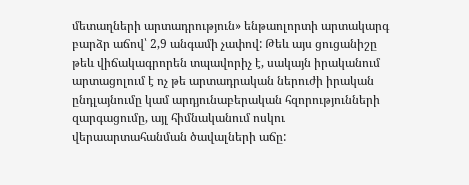մետաղների արտադրություն» ենթաոլորտի արտակարգ բարձր աճով՝ 2,9 անգամի չափով: Թեև այս ցուցանիշը թեև վիճակագրորեն տպավորիչ է, սակայն իրականում արտացոլում է ոչ թե արտադրական ներուժի իրական ընդլայնումը կամ արդյունաբերական հզորությունների զարգացումը, այլ հիմնականում ոսկու վերաարտահանման ծավալների աճը: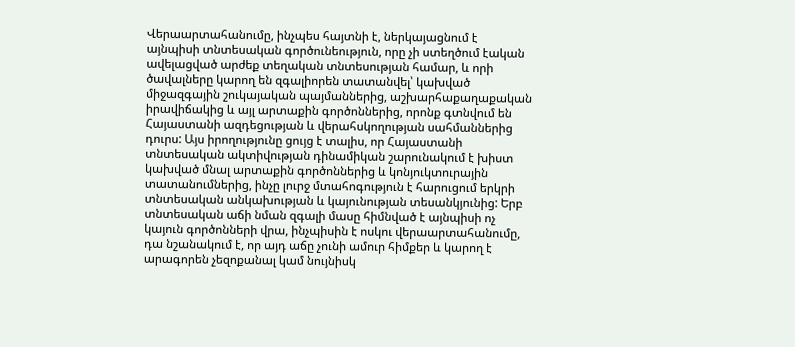Վերաարտահանումը, ինչպես հայտնի է, ներկայացնում է այնպիսի տնտեսական գործունեություն, որը չի ստեղծում էական ավելացված արժեք տեղական տնտեսության համար, և որի ծավալները կարող են զգալիորեն տատանվել՝ կախված միջազգային շուկայական պայմաններից, աշխարհաքաղաքական իրավիճակից և այլ արտաքին գործոններից, որոնք գտնվում են Հայաստանի ազդեցության և վերահսկողության սահմաններից դուրս: Այս իրողությունը ցույց է տալիս, որ Հայաստանի տնտեսական ակտիվության դինամիկան շարունակում է խիստ կախված մնալ արտաքին գործոններից և կոնյուկտուրային տատանումներից, ինչը լուրջ մտահոգություն է հարուցում երկրի տնտեսական անկախության և կայունության տեսանկյունից: Երբ տնտեսական աճի նման զգալի մասը հիմնված է այնպիսի ոչ կայուն գործոնների վրա, ինչպիսին է ոսկու վերաարտահանումը, դա նշանակում է, որ այդ աճը չունի ամուր հիմքեր և կարող է արագորեն չեզոքանալ կամ նույնիսկ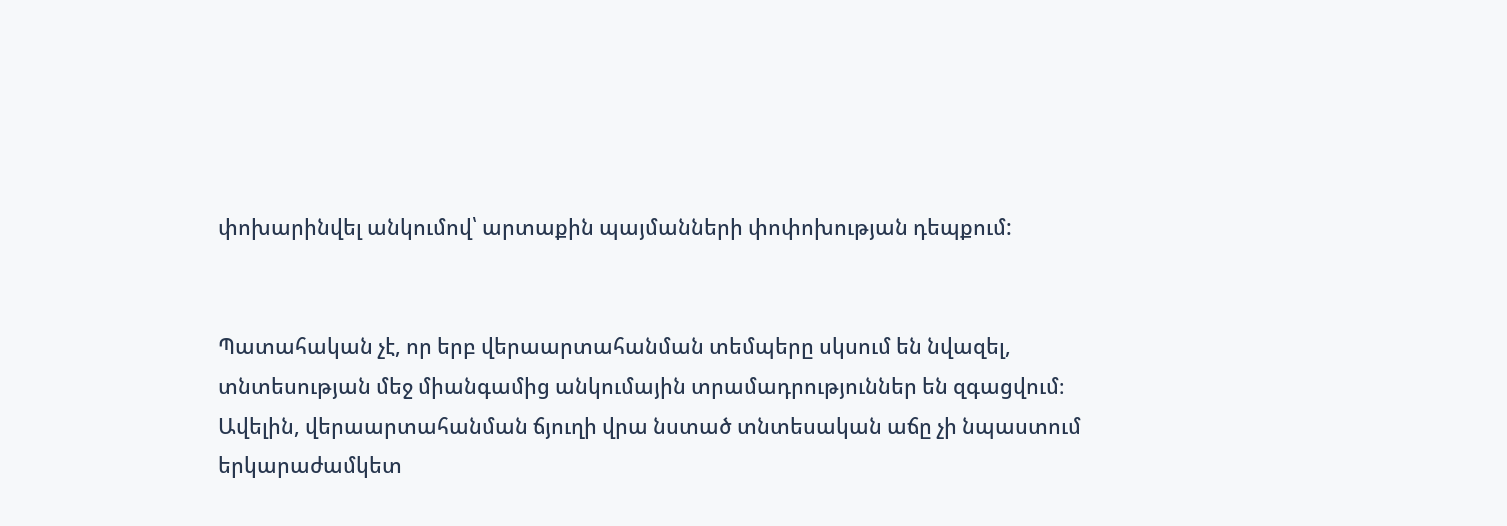փոխարինվել անկումով՝ արտաքին պայմանների փոփոխության դեպքում:


Պատահական չէ, որ երբ վերաարտահանման տեմպերը սկսում են նվազել, տնտեսության մեջ միանգամից անկումային տրամադրություններ են զգացվում։ Ավելին, վերաարտահանման ճյուղի վրա նստած տնտեսական աճը չի նպաստում երկարաժամկետ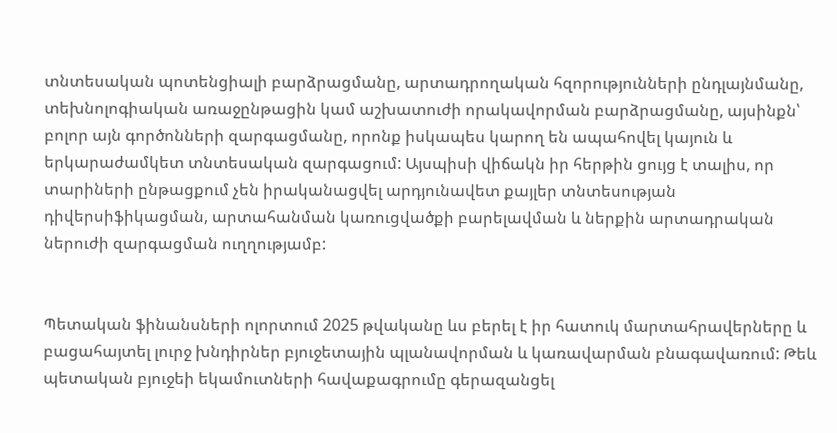տնտեսական պոտենցիալի բարձրացմանը, արտադրողական հզորությունների ընդլայնմանը, տեխնոլոգիական առաջընթացին կամ աշխատուժի որակավորման բարձրացմանը, այսինքն՝ բոլոր այն գործոնների զարգացմանը, որոնք իսկապես կարող են ապահովել կայուն և երկարաժամկետ տնտեսական զարգացում: Այսպիսի վիճակն իր հերթին ցույց է տալիս, որ տարիների ընթացքում չեն իրականացվել արդյունավետ քայլեր տնտեսության դիվերսիֆիկացման, արտահանման կառուցվածքի բարելավման և ներքին արտադրական ներուժի զարգացման ուղղությամբ:


Պետական ֆինանսների ոլորտում 2025 թվականը ևս բերել է իր հատուկ մարտահրավերները և բացահայտել լուրջ խնդիրներ բյուջետային պլանավորման և կառավարման բնագավառում: Թեև պետական բյուջեի եկամուտների հավաքագրումը գերազանցել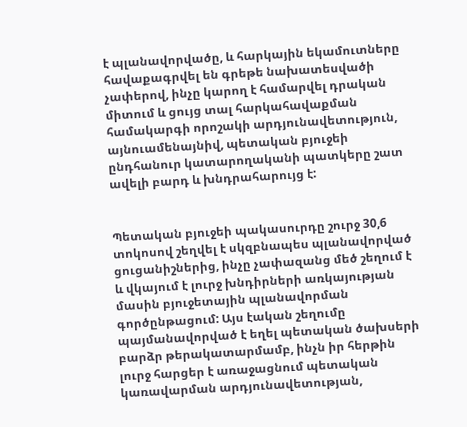է պլանավորվածը, և հարկային եկամուտները հավաքագրվել են գրեթե նախատեսվածի չափերով, ինչը կարող է համարվել դրական միտում և ցույց տալ հարկահավաքման համակարգի որոշակի արդյունավետություն, այնուամենայնիվ, պետական բյուջեի ընդհանուր կատարողականի պատկերը շատ ավելի բարդ և խնդրահարույց է:


Պետական բյուջեի պակասուրդը շուրջ 30,6 տոկոսով շեղվել է սկզբնապես պլանավորված ցուցանիշներից, ինչը չափազանց մեծ շեղում է և վկայում է լուրջ խնդիրների առկայության մասին բյուջետային պլանավորման գործընթացում: Այս էական շեղումը պայմանավորված է եղել պետական ծախսերի բարձր թերակատարմամբ, ինչն իր հերթին լուրջ հարցեր է առաջացնում պետական կառավարման արդյունավետության,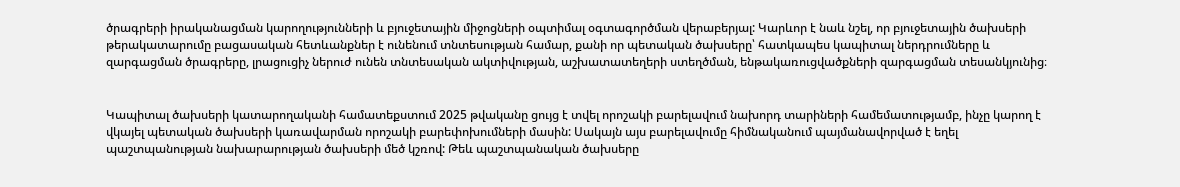ծրագրերի իրականացման կարողությունների և բյուջետային միջոցների օպտիմալ օգտագործման վերաբերյալ: Կարևոր է նաև նշել, որ բյուջետային ծախսերի թերակատարումը բացասական հետևանքներ է ունենում տնտեսության համար, քանի որ պետական ծախսերը՝ հատկապես կապիտալ ներդրումները և զարգացման ծրագրերը, լրացուցիչ ներուժ ունեն տնտեսական ակտիվության, աշխատատեղերի ստեղծման, ենթակառուցվածքների զարգացման տեսանկյունից։


Կապիտալ ծախսերի կատարողականի համատեքստում 2025 թվականը ցույց է տվել որոշակի բարելավում նախորդ տարիների համեմատությամբ, ինչը կարող է վկայել պետական ծախսերի կառավարման որոշակի բարեփոխումների մասին: Սակայն այս բարելավումը հիմնականում պայմանավորված է եղել պաշտպանության նախարարության ծախսերի մեծ կշռով: Թեև պաշտպանական ծախսերը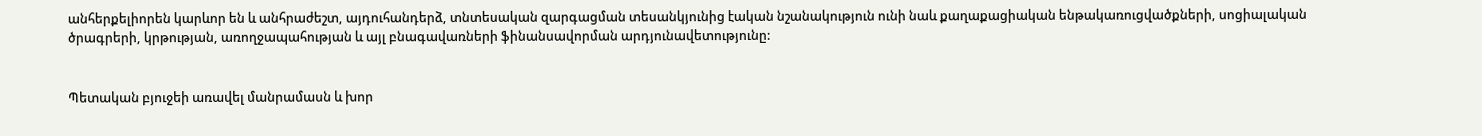անհերքելիորեն կարևոր են և անհրաժեշտ, այդուհանդերձ, տնտեսական զարգացման տեսանկյունից էական նշանակություն ունի նաև քաղաքացիական ենթակառուցվածքների, սոցիալական ծրագրերի, կրթության, առողջապահության և այլ բնագավառների ֆինանսավորման արդյունավետությունը:


Պետական բյուջեի առավել մանրամասն և խոր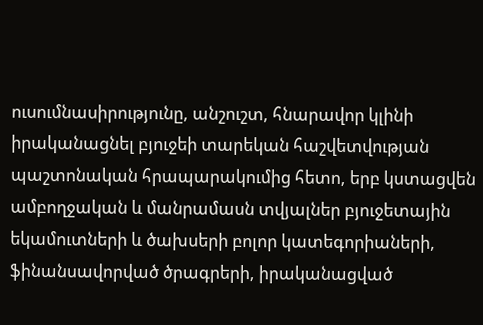ուսումնասիրությունը, անշուշտ, հնարավոր կլինի իրականացնել բյուջեի տարեկան հաշվետվության պաշտոնական հրապարակումից հետո, երբ կստացվեն ամբողջական և մանրամասն տվյալներ բյուջետային եկամուտների և ծախսերի բոլոր կատեգորիաների, ֆինանսավորված ծրագրերի, իրականացված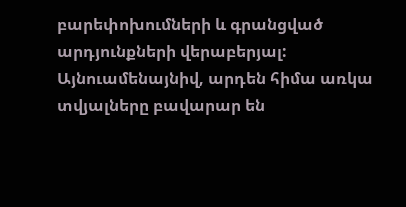բարեփոխումների և գրանցված արդյունքների վերաբերյալ: Այնուամենայնիվ, արդեն հիմա առկա տվյալները բավարար են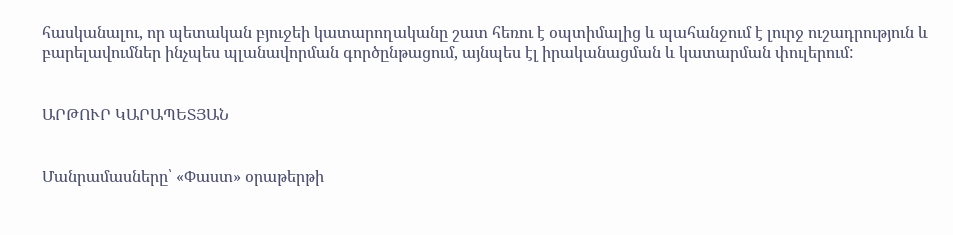հասկանալու, որ պետական բյուջեի կատարողականը շատ հեռու է օպտիմալից և պահանջում է լուրջ ուշադրություն և բարելավումներ ինչպես պլանավորման գործընթացում, այնպես էլ իրականացման և կատարման փուլերում:


ԱՐԹՈՒՐ ԿԱՐԱՊԵՏՅԱՆ


Մանրամասները՝ «Փաստ» օրաթերթի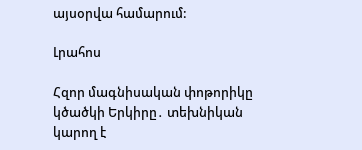այսօրվա համարում:

Լրահոս

Հզոր մագնիսական փոթորիկը կծածկի Երկիրը․ տեխնիկան կարող է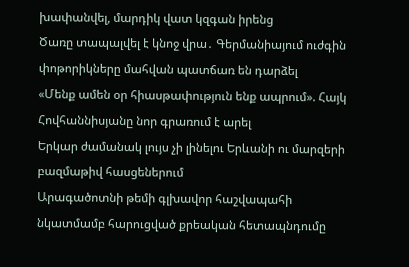խափանվել, մարդիկ վատ կզգան իրենց
Ծառը տապալվել է կնոջ վրա․ Գերմանիայում ուժգին փոթորիկները մահվան պատճառ են դարձել
«Մենք ամեն օր հիասթափություն ենք ապրում». Հայկ Հովհաննիսյանը նոր գրառում է արել
Երկար ժամանակ լույս չի լինելու Երևանի ու մարզերի բազմաթիվ հասցեներում
Արագածոտնի թեմի գլխավոր հաշվապահի նկատմամբ հարուցված քրեական հետապնդումը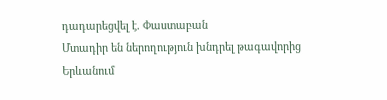դադարեցվել է. Փաստաբան
Մտադիր են ներողություն խնդրել թագավորից
Երևանում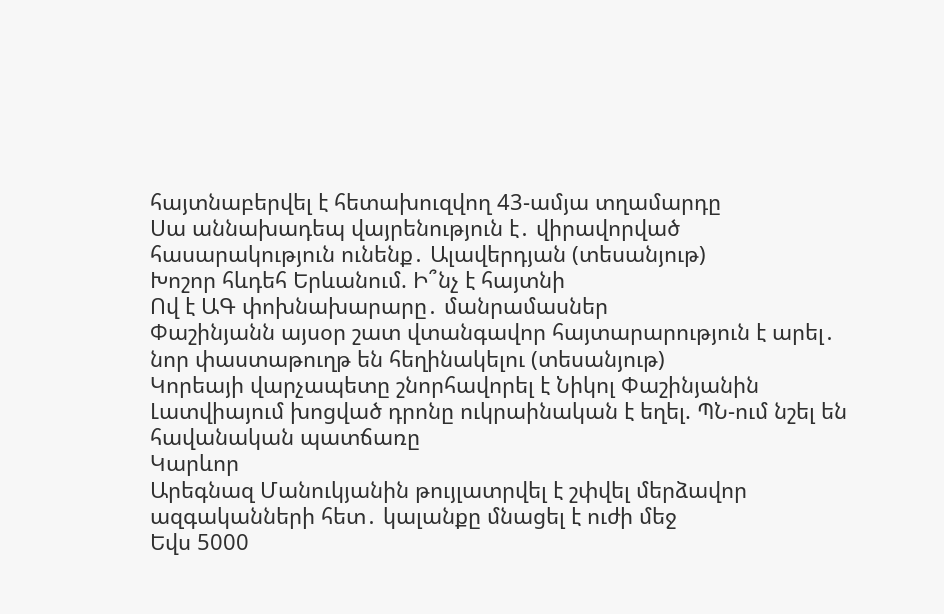հայտնաբերվել է հետախուզվող 43-ամյա տղամարդը
Սա աննախադեպ վայրենություն է․ վիրավորված հասարակություն ունենք․ Ալավերդյան (տեսանյութ)
Խոշոր հևդեհ Երևանում. Ի՞նչ է հայտնի
Ով է ԱԳ փոխնախարարը․ մանրամասներ
Փաշինյանն այսօր շատ վտանգավոր հայտարարություն է արել․ նոր փաստաթուղթ են հեղինակելու (տեսանյութ)
Կորեայի վարչապետը շնորհավորել է Նիկոլ Փաշինյանին
Լատվիայում խոցված դրոնը ուկրաինական է եղել. ՊՆ-ում նշել են հավանական պատճառը
Կարևոր
Արեգնազ Մանուկյանին թույլատրվել է շփվել մերձավոր ազգականների հետ․ կալանքը մնացել է ուժի մեջ
Եվս 5000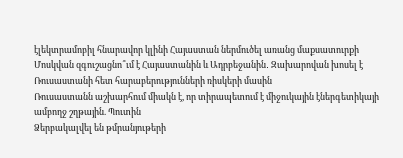էլեկտրամոբիլ հնարավոր կլինի Հայաստան ներմուծել առանց մաքսատուրքի
Մոսկվան զգուշացնո՞ւմ է Հայաստանին և Ադրբեջանին․ Զախարովան խոսել է Ռուսաստանի հետ հարաբերությունների ռիսկերի մասին
Ռուսաստանն աշխարհում միակն է, որ տիրապետում է միջուկային էներգետիկայի ամբողջ շղթային. Պուտին
Ձերբակալվել են թմրանյութերի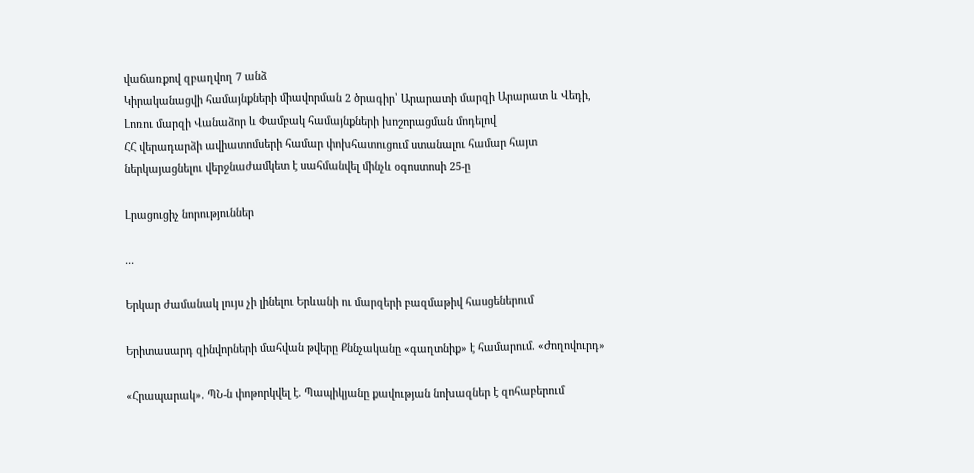վաճառքով զբաղվող 7 անձ
Կիրականացվի համայնքների միավորման 2 ծրագիր՝ Արարատի մարզի Արարատ և Վեդի, Լոռու մարզի Վանաձոր և Փամբակ համայնքների խոշորացման մոդելով
ՀՀ վերադարձի ավիատոմսերի համար փոխհատուցում ստանալու համար հայտ ներկայացնելու վերջնաժամկետ է սահմանվել մինչև օգոստոսի 25-ը

Լրացուցիչ նորություններ

...

Երկար ժամանակ լույս չի լինելու Երևանի ու մարզերի բազմաթիվ հասցեներում

Երիտասարդ զինվորների մահվան թվերը Քննչականը «գաղտնիք» է համարում․ «Ժողովուրդ»

«Հրապարակ»․ ՊՆ-ն փոթորկվել է. Պապիկյանը քավության նոխազներ է զոհաբերում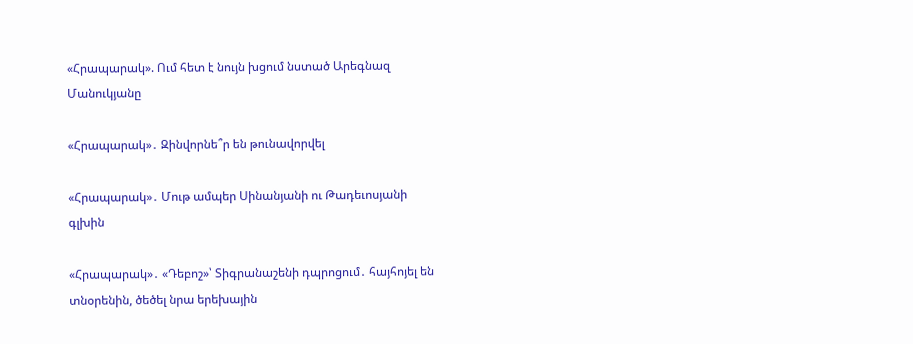«Հրապարակ». Ում հետ է նույն խցում նստած Արեգնազ Մանուկյանը

«Հրապարակ»․ Զինվորնե՞ր են թունավորվել

«Հրապարակ»․ Մութ ամպեր Սինանյանի ու Թադեւոսյանի գլխին

«Հրապարակ»․ «Դեբոշ»՝ Տիգրանաշենի դպրոցում․ հայհոյել են տնօրենին, ծեծել նրա երեխային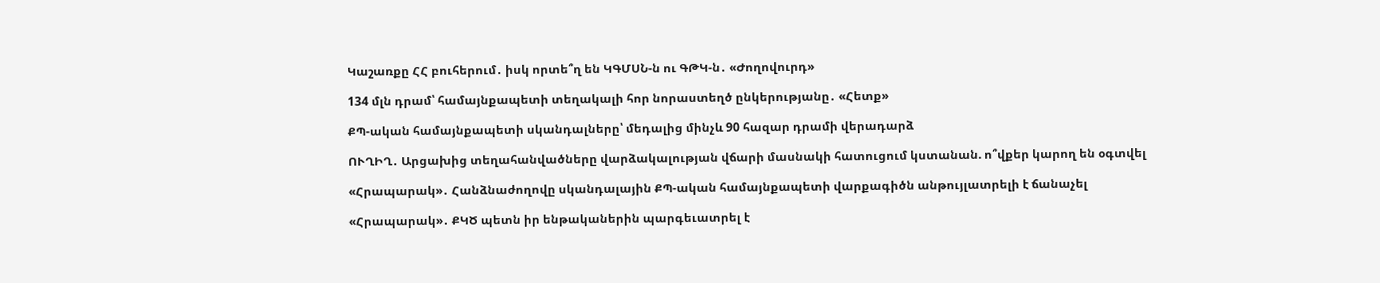Կաշառքը ՀՀ բուհերում․ իսկ որտե՞ղ են ԿԳՄՍՆ-ն ու ԳԹԿ-ն․ «Ժողովուրդ»

134 մլն դրամ՝ համայնքապետի տեղակալի հոր նորաստեղծ ընկերությանը․ «Հետք»

ՔՊ-ական համայնքապետի սկանդալները՝ մեդալից մինչև 90 հազար դրամի վերադարձ

ՈՒՂԻՂ․ Արցախից տեղահանվածները վարձակալության վճարի մասնակի հատուցում կստանան. ո՞վքեր կարող են օգտվել

«Հրապարակ»․ Հանձնաժողովը սկանդալային ՔՊ-ական համայնքապետի վարքագիծն անթույլատրելի է ճանաչել

«Հրապարակ»․ ՔԿԾ պետն իր ենթականերին պարգեւատրել է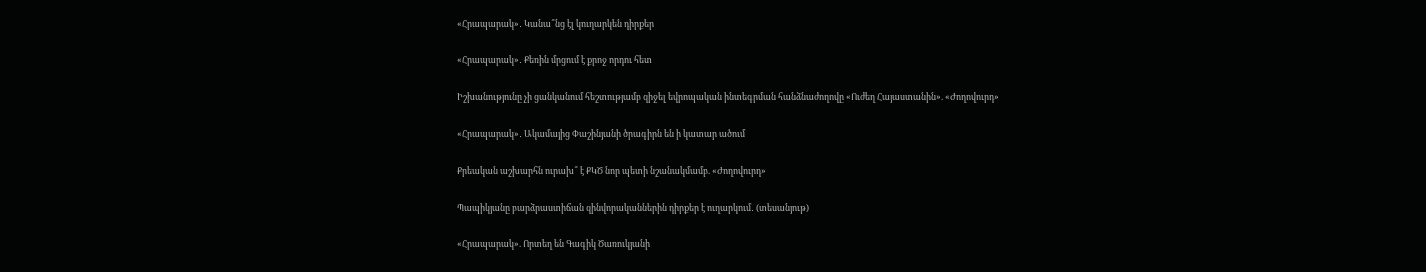«Հրապարակ»․ Կանա՞նց էլ կուղարկեն դիրքեր

«Հրապարակ»․ Քեռին մրցում է քրոջ որդու հետ

Իշխանությունը չի ցանկանում հեշտությամբ զիջել եվրոպական ինտեգրման հանձնաժողովը «Ուժեղ Հայաստանին». «Ժողովուրդ»

«Հրապարակ»․ Ակամայից Փաշինյանի ծրագիրն են ի կատար ածում

Քրեական աշխարհն ուրախ՞ է ՔԿԾ նոր պետի նշանակմամբ. «Ժողովուրդ»

Պապիկյանը բարձրաստիճան զինվորականներին դիրքեր է ուղարկում․ (տեսանյութ)

«Հրապարակ». Որտեղ են Գագիկ Ծառուկյանի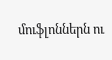մուֆլոններն ու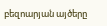բեզոարյան այծերը